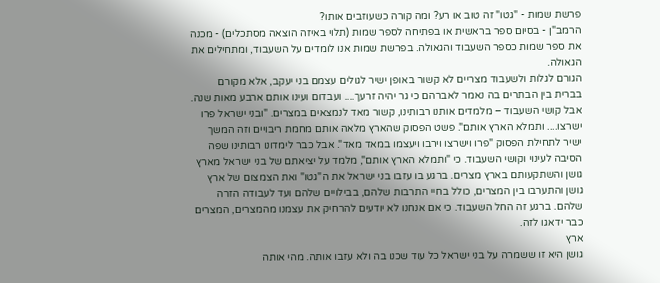פרשת שמות - "גטו" זה טוב או רע? ומה קורה כשעוזבים אותו?
הרמב"ן - בסיום ספר בראשית או בפתיחה לספר שמות (תלוי באיזה הוצאה מסתכלים) - מכנה את ספר שמות כספר השעבוד והגאולה. בפרשת שמות אנו לומדים על השעבוד, ומתחילים את הגאולה.
הגורם לגלות ולשעבוד מצריים לא קשור באופן ישיר לגולים עצמם בני יעקב, אלא מקורם בברית בין הבתרים בה נאמר לאברהם כי גר יהיה זרעך.... ועבדום ועינו אותם ארבע מאות שנה. אבל קושי השעבוד – מלמדים אותנו רבותינו, קשור מאד לנמצאים במצרים. "ובני ישראל פרו ישרצו.... ותמלא הארץ אותם". פשט הפסוק שהארץ מלאה אותם מחמת ריבויים וזה המשך ישיר לתחילת הפסוק "פרו וישרצו וירבו ויעצמו במאד מאד". אבל כבר לימדונו רבותינו שפה הסיבה לעינוי וקושי השעבוד. כי "ותמלא הארץ אותם", מלמד על יציאתם של בני ישראל מארץ גושן והשתקעותם בארץ מצרים. ברגע בו עזבו בני ישראל את ה"גטו" ואת הצמצום של ארץ גושן והתערבו בין המצרים, כולל בחיי התרבות שלהם, בבילויים שלהם ועד לעבודה הזרה שלהם. ברגע זה החל השעבוד. כי אם אנחנו לא יודעים להרחיק את עצמנו מהמצרים, המצרים כבר ידאגו לזה.
ארץ
גושן היא זו ששמרה על בני ישראל כל עוד שכנו בה ולא עזבו אותה. מהי אותה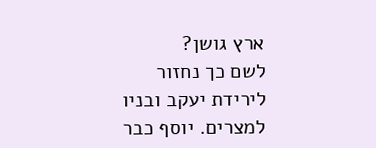ארץ גושן?
לשם כך נחזור לירידת יעקב ובניו למצרים. יוסף כבר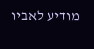מודיע לאביו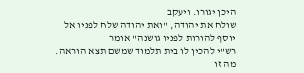היכן יגורו. ויעקב
שולח את יהודה, "ואת יהודה שלח לפניו אל יוסף להורות לפניו גושנה" אומר
רש"י להכין לו בית תלמוד שמשם תצא הוראה.
מה זו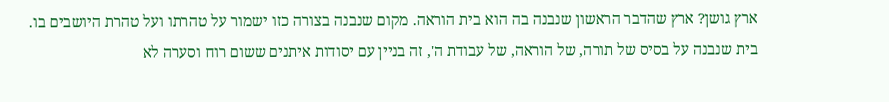ארץ גושן? ארץ שהדבר הראשון שנבנה בה הוא בית הוראה. מקום שנבנה בצורה כזו ישמור על טהרתו ועל טהרת היושבים בו.
בית שנבנה על בסיס של תורה, של הוראה, של עבודת ה', זה בניין עם יסודות איתנים ששום רוח וסערה לא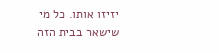יזיזו אותו. כל מי שישאר בבית הזה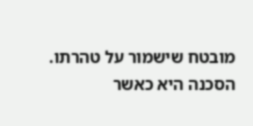מובטח שישמור על טהרתו. הסכנה היא כאשר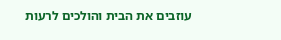עוזבים את הבית והולכים לרעות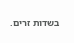בשדות זרים.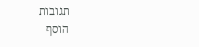תגובות
הוסף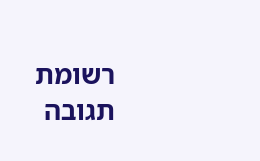רשומת תגובה